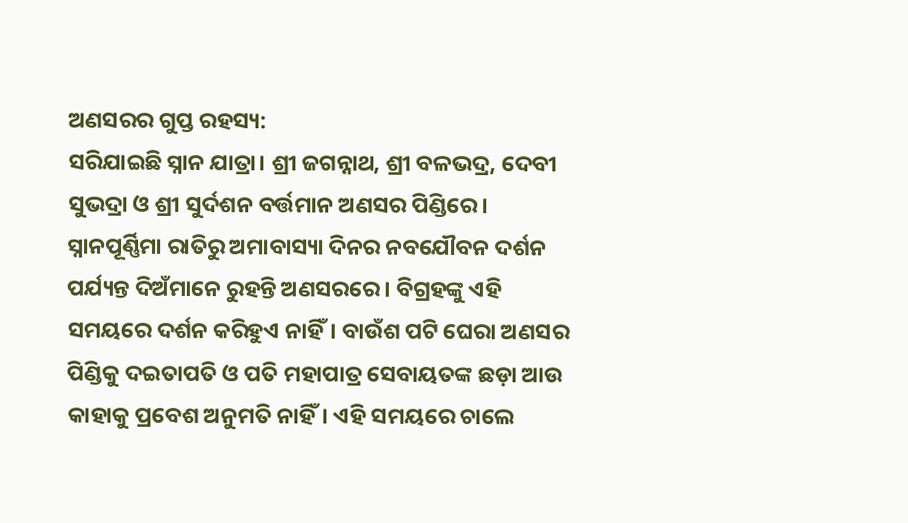ଅଣସରର ଗୁପ୍ତ ରହସ୍ୟ:
ସରିଯାଇଛି ସ୍ନାନ ଯାତ୍ରା। ଶ୍ରୀ ଜଗନ୍ନାଥ, ଶ୍ରୀ ବଳଭଦ୍ର, ଦେବୀ ସୁଭଦ୍ରା ଓ ଶ୍ରୀ ସୁର୍ଦଶନ ବର୍ତ୍ତମାନ ଅଣସର ପିଣ୍ଡିରେ। ସ୍ନାନପୂର୍ଣ୍ଣିମା ରାତିରୁ ଅମାବାସ୍ୟା ଦିନର ନବଯୌବନ ଦର୍ଶନ ପର୍ଯ୍ୟନ୍ତ ଦିଅଁମାନେ ରୁହନ୍ତି ଅଣସରରେ। ବିଗ୍ରହଙ୍କୁ ଏହି ସମୟରେ ଦର୍ଶନ କରିହୁଏ ନାହିଁ। ବାଉଁଶ ପଟି ଘେରା ଅଣସର ପିଣ୍ଡିକୁ ଦଇତାପତି ଓ ପତି ମହାପାତ୍ର ସେବାୟତଙ୍କ ଛଡ଼ା ଆଉ କାହାକୁ ପ୍ରବେଶ ଅନୁମତି ନାହିଁ। ଏହି ସମୟରେ ଚାଲେ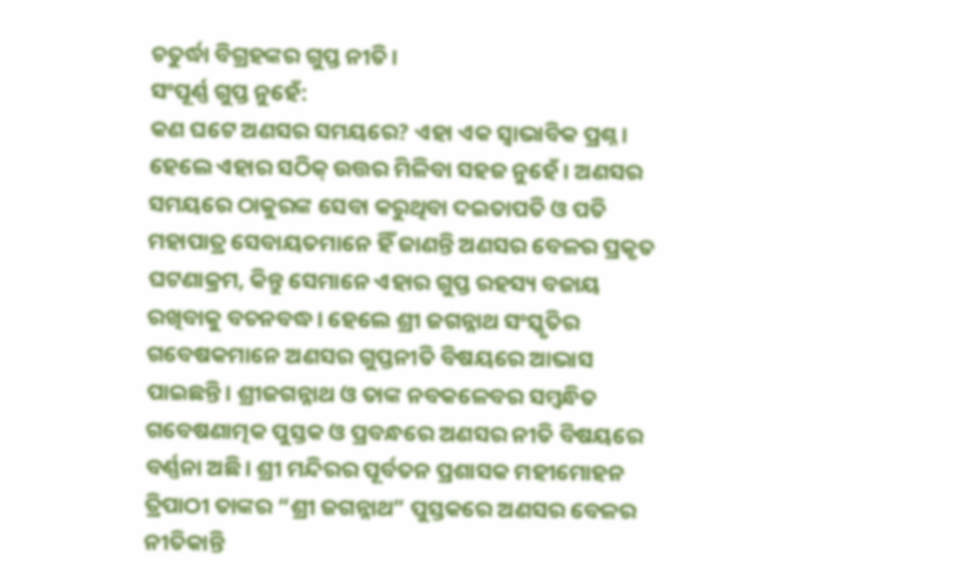ଚତୁର୍ଦ୍ଧା ବିଗ୍ରହଙ୍କର ଗୁପ୍ତ ନୀତି।
ସଂପୂର୍ଣ୍ଣ ଗୁପ୍ତ ନୁହେଁ:
କଣ ଘଟେ ଅଣସର ସମୟରେ? ଏହା ଏକ ସ୍ୱାଭାବିକ ପ୍ରଶ୍ନ। ହେଲେ ଏହାର ସଠିକ୍ ଉତ୍ତର ମିଳିବା ସହଜ ନୁହେଁ। ଅଣସର ସମୟରେ ଠାକୁରଙ୍କ ସେବା କରୁଥିବା ଦଇତାପତି ଓ ପତି ମହାପାତ୍ର ସେବାୟତମାନେ ହିଁ ଜାଣନ୍ତି ଅଣସର ବେଳର ପ୍ରକୃତ ଘଟଣାକ୍ରମ, କିନ୍ତୁ ସେମାନେ ଏହାର ଗୁପ୍ତ ରହସ୍ୟ ବଜାୟ ରଖିବାକୁ ବଚନବଦ୍ଧ। ହେଲେ ଶ୍ରୀ ଜଗନ୍ନାଥ ସଂସ୍କୃତିର ଗବେଷକମାନେ ଅଣସର ଗୁପ୍ତନୀତି ବିଷୟରେ ଆଭାସ ପାଇଛନ୍ତି। ଶ୍ରୀଜଗନ୍ନାଥ ଓ ତାଙ୍କ ନବକଳେବର ସମ୍ୱନ୍ଧିତ ଗବେଷଣାତ୍ମକ ପୁସ୍ତକ ଓ ପ୍ରବନ୍ଧରେ ଅଣସର ନୀତି ବିଷୟରେ ବର୍ଣ୍ଣନା ଅଛି। ଶ୍ରୀ ମନ୍ଦିରର ପୂର୍ବତନ ପ୍ରଶାସକ ମହୀମୋହନ ତ୍ରିପାଠୀ ତାଙ୍କର “ଶ୍ରୀ ଜଗନ୍ନାଥ” ପୁସ୍ତକରେ ଅଣସର ବେଳର ନୀତିକାନ୍ତି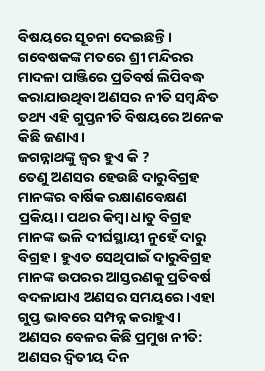ବିଷୟରେ ସୂଚନା ଦେଇଛନ୍ତି।
ଗବେଷକଙ୍କ ମତରେ ଶ୍ରୀ ମନ୍ଦିରର ମାଦଳା ପାଞ୍ଜିରେ ପ୍ରତିବର୍ଷ ଲିପିବଦ୍ଧ କରାଯାଉଥିବା ଅଣସର ନୀତି ସମ୍ୱନ୍ଧିତ ତଥ୍ୟ ଏହି ଗୁପ୍ତନୀତି ବିଷୟରେ ଅନେକ କିଛି ଜଣାଏ।
ଜଗନ୍ନାଥଙ୍କୁ ଜ୍ୱର ହୁଏ କି ?
ତେଣୁ ଅଣସର ହେଉଛି ଦାରୁବିଗ୍ରହ ମାନଙ୍କର ବାର୍ଷିକ ରକ୍ଷାଣବେକ୍ଷଣ ପ୍ରକିୟା। ପଥର କିମ୍ୱା ଧାତୁ ବିଗ୍ରହ ମାନଙ୍କ ଭଳି ଦୀର୍ଘସ୍ଥାୟୀ ନୁହେଁ ଦାରୁ ବିଗ୍ରହ। ହୁଏତ ସେଥିପାଇଁ ଦାରୁବିଗ୍ରହ ମାନଙ୍କ ଉପରର ଆସ୍ତରଣକୁ ପ୍ରତିବର୍ଷ ବଦଳାଯାଏ ଅଣସର ସମୟରେ।ଏହା ଗୁପ୍ତ ଭାବରେ ସମ୍ପନ୍ନ କରାହୁଏ।
ଅଣସର ବେଳର କିଛି ପ୍ରମୁଖ ନୀତି:
ଅଣସର ଦ୍ୱିତୀୟ ଦିନ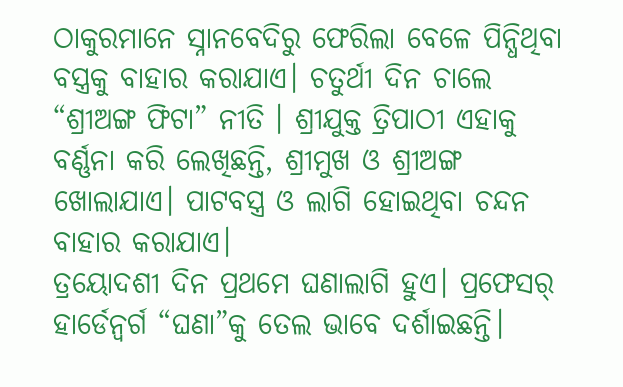ଠାକୁରମାନେ ସ୍ନାନବେଦିରୁ ଫେରିଲା ବେଳେ ପିନ୍ଧିଥିବା ବସ୍ତ୍ରକୁ ବାହାର କରାଯାଏ। ଚତୁର୍ଥୀ ଦିନ ଚାଲେ “ଶ୍ରୀଅଙ୍ଗ ଫିଟା” ନୀତି । ଶ୍ରୀଯୁକ୍ତ ତ୍ରିପାଠୀ ଏହାକୁ ବର୍ଣ୍ଣନା କରି ଲେଖିଛନ୍ତି, ଶ୍ରୀମୁଖ ଓ ଶ୍ରୀଅଙ୍ଗ ଖୋଲାଯାଏ। ପାଟବସ୍ତ୍ର ଓ ଲାଗି ହୋଇଥିବା ଚନ୍ଦନ ବାହାର କରାଯାଏ।
ତ୍ରୟୋଦଶୀ ଦିନ ପ୍ରଥମେ ଘଣାଲାଗି ହୁଏ। ପ୍ରଫେସର୍ ହାର୍ଡେନ୍ବର୍ଗ “ଘଣା”କୁ ତେଲ ଭାବେ ଦର୍ଶାଇଛନ୍ତି।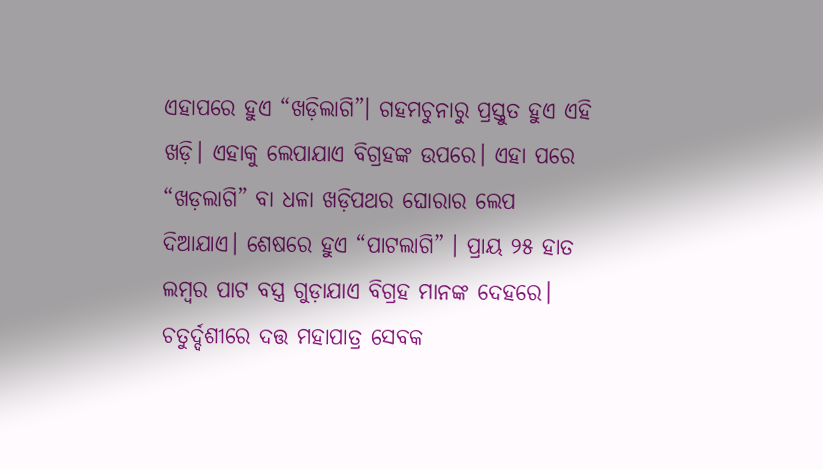ଏହାପରେ ହୁଏ “ଖଡ଼ିଲାଗି”। ଗହମଚୁନାରୁ ପ୍ରସ୍ତୁତ ହୁଏ ଏହି ଖଡ଼ି। ଏହାକୁ ଲେପାଯାଏ ବିଗ୍ରହଙ୍କ ଉପରେ। ଏହା ପରେ “ଖଡ଼ଲାଗି” ବା ଧଳା ଖଡ଼ିପଥର ଘୋରାର ଲେପ ଦିଆଯାଏ। ଶେଷରେ ହୁଏ “ପାଟଲାଗି” । ପ୍ରାୟ ୨୫ ହାତ ଲମ୍ୱର ପାଟ ବସ୍ତ୍ର ଗୁଡ଼ାଯାଏ ବିଗ୍ରହ ମାନଙ୍କ ଦେହରେ।
ଚତୁର୍ଦ୍ଦଶୀରେ ଦତ୍ତ ମହାପାତ୍ର ସେବକ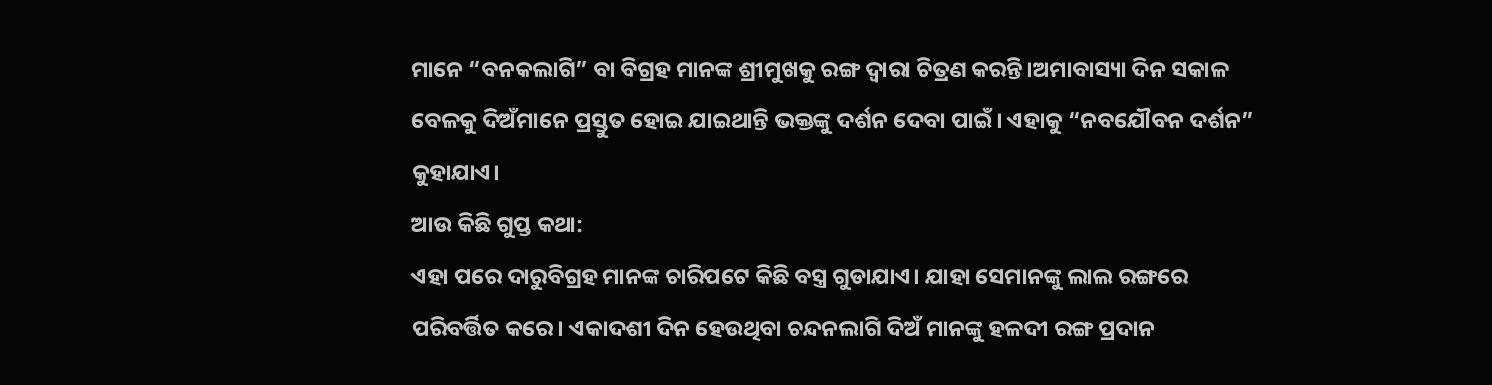ମାନେ “ବନକଲାଗି” ବା ବିଗ୍ରହ ମାନଙ୍କ ଶ୍ରୀମୁଖକୁ ରଙ୍ଗ ଦ୍ୱାରା ଚିତ୍ରଣ କରନ୍ତି।ଅମାବାସ୍ୟା ଦିନ ସକାଳ ବେଳକୁ ଦିଅଁମାନେ ପ୍ରସ୍ତୁତ ହୋଇ ଯାଇଥାନ୍ତି ଭକ୍ତଙ୍କୁ ଦର୍ଶନ ଦେବା ପାଇଁ। ଏହାକୁ “ନବଯୌବନ ଦର୍ଶନ” କୁହାଯାଏ।
ଆଉ କିଛି ଗୁପ୍ତ କଥା:
ଏହା ପରେ ଦାରୁବିଗ୍ରହ ମାନଙ୍କ ଚାରିପଟେ କିଛି ବସ୍ତ୍ର ଗୁଡାଯାଏ। ଯାହା ସେମାନଙ୍କୁ ଲାଲ ରଙ୍ଗରେ ପରିବର୍ତ୍ତିତ କରେ। ଏକାଦଶୀ ଦିନ ହେଉଥିବା ଚନ୍ଦନଲାଗି ଦିଅଁ ମାନଙ୍କୁ ହଳଦୀ ରଙ୍ଗ ପ୍ରଦାନ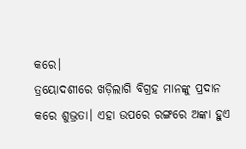କରେ।
ତ୍ରୟୋଦଶୀରେ ଖଡ଼ିଲାଗି ବିଗ୍ରହ ମାନଙ୍କୁ ପ୍ରଦାନ କରେ ଶୁଭ୍ରତା। ଏହା ଉପରେ ରଙ୍ଗରେ ଅଙ୍କା ହୁଏ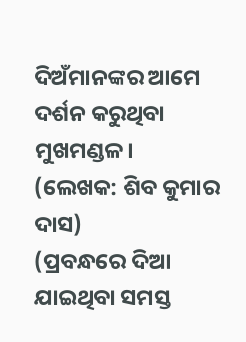ଦିଅଁମାନଙ୍କର ଆମେ ଦର୍ଶନ କରୁଥିବା ମୁଖମଣ୍ଡଳ।
(ଲେଖକ: ଶିବ କୁମାର ଦାସ)
(ପ୍ରବନ୍ଧରେ ଦିଆ ଯାଇଥିବା ସମସ୍ତ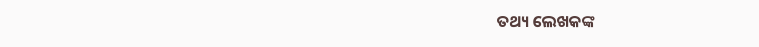ତଥ୍ୟ ଲେଖକଙ୍କ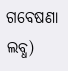ଗବେଷଣା ଲବ୍ଧ)